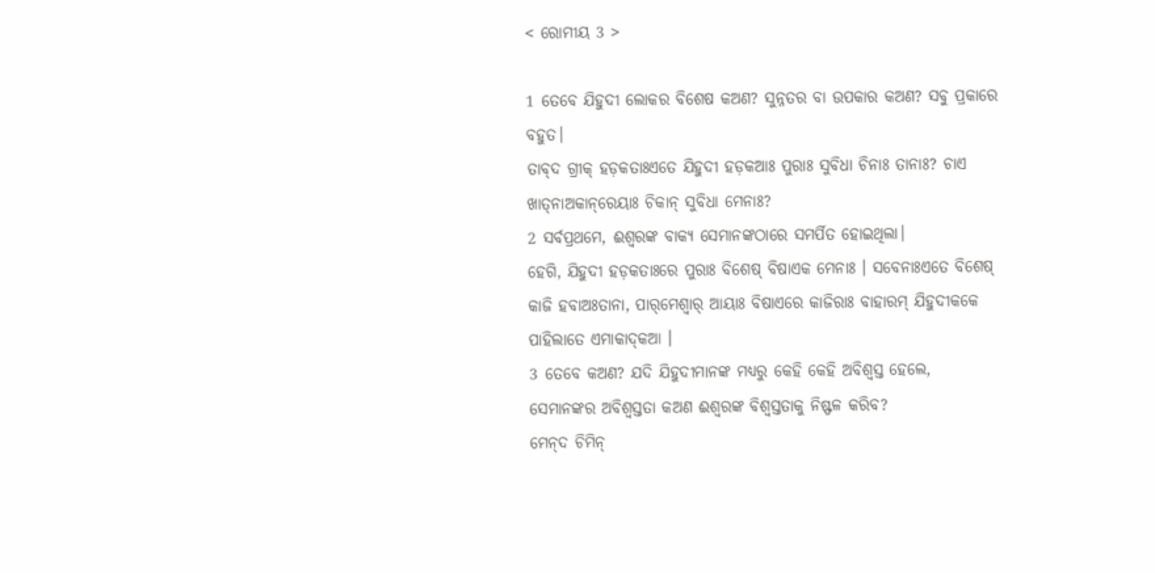< ରୋମୀୟ 3 >

1 ତେବେ ଯିହୁଦୀ ଲୋକର ବିଶେଷ କଅଣ? ସୁନ୍ନତର ବା ଉପକାର କଅଣ? ସବୁ ପ୍ରକାରେ ବହୁତ।
ତାବ୍‌ଦ ଗ୍ରୀକ୍‌ ହଡ଼କତାଃଏତେ ଯିହୁଦୀ ହଡ଼କଆଃ ପୁରାଃ ସୁବିଧା ଚିନାଃ ତାନାଃ? ଚାଏ ଖାତ୍‌ନାଅକାନ୍‌ରେୟାଃ ଚିକାନ୍‌ ସୁବିଧା ମେନାଃ?
2 ସର୍ବପ୍ରଥମେ, ଈଶ୍ବରଙ୍କ ବାକ୍ୟ ସେମାନଙ୍କଠାରେ ସମର୍ପିତ ହୋଇଥିଲା।
ହେଗି, ଯିହୁଦୀ ହଡ଼କତାଃରେ ପୁରାଃ ବିଶେଷ୍‌ ବିଷାଏକ ମେନାଃ । ସବେନାଃଏତେ ବିଶେଷ୍‌ କାଜି ହବାଅଃତାନା, ପାର୍‌ମେଶ୍ୱାର୍‌ ଆୟାଃ ବିଷାଏରେ କାଜିରାଃ ବାହାରମ୍‌ ଯିହୁଦୀକକେ ପାହିଲାତେ ଏମାକାଦ୍‌କଆ ।
3 ତେବେ କଅଣ? ଯଦି ଯିହୁଦୀମାନଙ୍କ ମଧ୍ୟରୁ କେହି କେହି ଅବିଶ୍ୱସ୍ତ ହେଲେ, ସେମାନଙ୍କର ଅବିଶ୍ଵସ୍ତତା କଅଣ ଈଶ୍ବରଙ୍କ ବିଶ୍ୱସ୍ତତାକୁ ନିଷ୍ଫଳ କରିବ?
ମେନ୍‌ଦ ଚିମିନ୍‌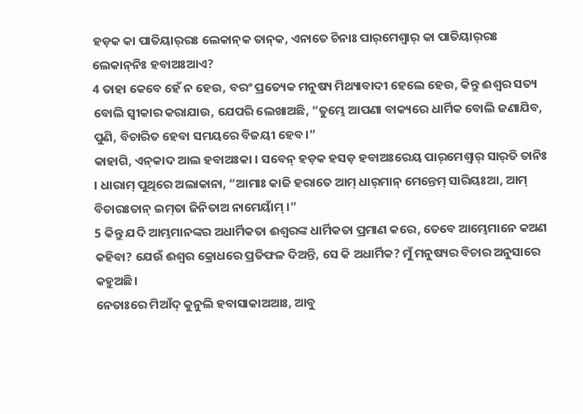ହଡ଼କ କା ପାତିୟାର୍‌ରଃ ଲେକାନ୍‌କ ତାନ୍‌କ, ଏନାତେ ଚିନାଃ ପାର୍‌ମେଶ୍ୱାର୍‌ କା ପାତିୟାର୍‌ରଃ ଲେକାନ୍‌ନିଃ ହବାଅଃଆଏ?
4 ତାହା କେବେ ହେଁ ନ ହେଉ, ବରଂ ପ୍ରତ୍ୟେକ ମନୁଷ୍ୟ ମିଥ୍ୟାବାଦୀ ହେଲେ ହେଉ, କିନ୍ତୁ ଈଶ୍ବର ସତ୍ୟ ବୋଲି ସ୍ୱୀକାର କରାଯାଉ, ଯେପରି ଲେଖାଅଛି, “ତୁମ୍ଭେ ଆପଣା ବାକ୍ୟରେ ଧାର୍ମିକ ବୋଲି ଜଣାଯିବ, ପୁଣି, ବିଚାରିତ ହେବା ସମୟରେ ବିଜୟୀ ହେବ।”
କାହାଗି, ଏନ୍‌କାଦ ଆଲ ହବାଅଃକା । ସବେନ୍‌ ହଡ଼କ ହସଡ଼ ହବାଅଃରେୟ ପାର୍‌ମେଶ୍ୱାର୍‌ ସାର୍‌ତି ତାନିଃ । ଧାରାମ୍ ପୁଥିରେ ଅଲାକାନା, “ଆମାଃ କାଜି ହରାତେ ଆମ୍‌ ଧାର୍‌ମାନ୍ ମେନ୍ତେମ୍‌ ସାରିୟଃଆ, ଆମ୍‌ ବିଚାରଃତାନ୍‌ ଇମ୍‌ତା ଜିନିତାଅ ନାମେୟାଁମ୍‌ ।”
5 କିନ୍ତୁ ଯଦି ଆମ୍ଭମାନଙ୍କର ଅଧାର୍ମିକତା ଈଶ୍ବରଙ୍କ ଧାର୍ମିକତା ପ୍ରମାଣ କରେ, ତେବେ ଆମ୍ଭେମାନେ କଅଣ କହିବା? ଯେଉଁ ଈଶ୍ବର କ୍ରୋଧରେ ପ୍ରତିଫଳ ଦିଅନ୍ତି, ସେ କି ଅଧାର୍ମିକ? ମୁଁ ମନୁଷ୍ୟର ବିଚାର ଅନୁସାରେ କହୁଅଛି।
ନେତାଃରେ ମିଆଁଦ୍‌ କୁନୁଲି ହବାସାକାଅଆଃ, ଆବୁ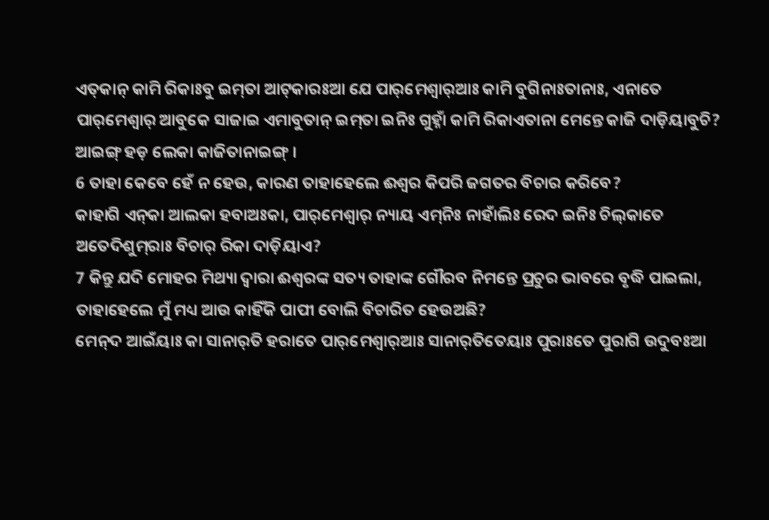ଏତ୍‌କାନ୍‌ କାମି ରିକାଃବୁ ଇମ୍‌ତା ଆଟ୍‌କାରଃଆ ଯେ ପାର୍‌ମେଶ୍ୱାର୍‌ଆଃ କାମି ବୁଗିନାଃତାନାଃ, ଏନାତେ ପାର୍‌ମେଶ୍ୱାର୍‌ ଆବୁକେ ସାଜାଇ ଏମାବୁତାନ୍‌ ଇମ୍‌ତା ଇନିଃ ଗୁହ୍ନାଁ କାମି ରିକାଏତାନା ମେନ୍ତେ କାଜି ଦାଡ଼ିୟାବୁଚି? ଆଇଙ୍ଗ୍‌ ହଡ଼ ଲେକା କାଜିତାନାଇଙ୍ଗ୍‌ ।
6 ତାହା କେବେ ହେଁ ନ ହେଉ, କାରଣ ତାହାହେଲେ ଈଶ୍ବର କିପରି ଜଗତର ବିଚାର କରିବେ?
କାହାଗି ଏନ୍‌କା ଆଲକା ହବାଅଃକା, ପାର୍‌ମେଶ୍ୱାର୍‌ ନ୍ୟାୟ ଏମ୍‌ନିଃ ନାହାଁଲିଃ ରେଦ ଇନିଃ ଚିଲ୍‌କାତେ ଅତେଦିଶୁମ୍‌ରାଃ ବିଚାର୍‌ ରିକା ଦାଡ଼ିୟାଏ?
7 କିନ୍ତୁ ଯଦି ମୋହର ମିଥ୍ୟା ଦ୍ୱାରା ଈଶ୍ବରଙ୍କ ସତ୍ୟ ତାହାଙ୍କ ଗୌରବ ନିମନ୍ତେ ପ୍ରଚୁର ଭାବରେ ବୃଦ୍ଧି ପାଇଲା, ତାହାହେଲେ ମୁଁ ମଧ୍ୟ ଆଉ କାହିଁକି ପାପୀ ବୋଲି ବିଚାରିତ ହେଉଅଛି?
ମେନ୍‌ଦ ଆଇଁୟାଃ କା ସାନାର୍‌ତି ହରାତେ ପାର୍‌ମେଶ୍ୱାର୍‌ଆଃ ସାନାର୍‌ତିତେୟାଃ ପୁରାଃତେ ପୁରାଗି ଉଦୁବଃଆ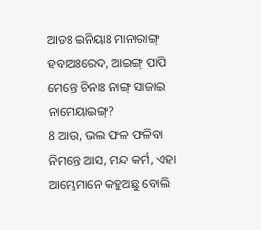ଆଡଃ ଇନିୟାଃ ମାନାରାଙ୍ଗ୍‌ ହବାଅଃରେଦ, ଆଇଙ୍ଗ୍‌ ପାପି ମେନ୍ତେ ଚିନାଃ ନାଙ୍ଗ୍‌ ସାଜାଇ ନାମେୟାଇଙ୍ଗ୍‌?
8 ଆଉ, ଭଲ ଫଳ ଫଳିବା ନିମନ୍ତେ ଆସ, ମନ୍ଦ କର୍ମ, ଏହା ଆମ୍ଭେମାନେ କହୁଅଛୁ ବୋଲି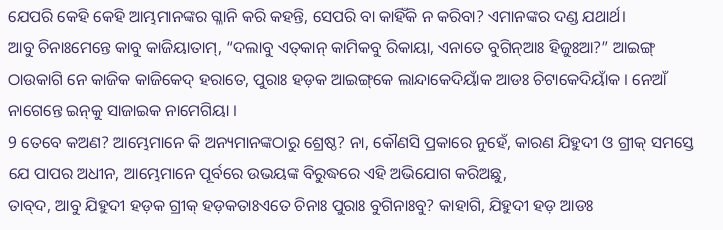ଯେପରି କେହି କେହି ଆମ୍ଭମାନଙ୍କର ଗ୍ଳାନି କରି କହନ୍ତି, ସେପରି ବା କାହିଁକି ନ କରିବା? ଏମାନଙ୍କର ଦଣ୍ଡ ଯଥାର୍ଥ।
ଆବୁ ଚିନାଃମେନ୍ତେ କାବୁ କାଜିୟାତାମ୍‌, “ଦଲାବୁ ଏତ୍‌କାନ୍‌ କାମିକବୁ ରିକାୟା, ଏନାତେ ବୁଗିନ୍‌ଆଃ ହିଜୁଃଆ?” ଆଇଙ୍ଗ୍‌ ଠାଉକାଗି ନେ କାଜିକ କାଜିକେଦ୍‌ ହରାତେ, ପୁରାଃ ହଡ଼କ ଆଇଙ୍ଗ୍‌କେ ଲାନ୍ଦାକେଦିୟାଁକ ଆଡଃ ଚିଟାକେଦିୟାଁକ । ନେଆଁ ନାଗେନ୍ତେ ଇନ୍‌କୁ ସାଜାଇକ ନାମେଗିୟା ।
9 ତେବେ କଅଣ? ଆମ୍ଭେମାନେ କି ଅନ୍ୟମାନଙ୍କଠାରୁ ଶ୍ରେଷ୍ଠ? ନା, କୌଣସି ପ୍ରକାରେ ନୁହେଁ, କାରଣ ଯିହୁଦୀ ଓ ଗ୍ରୀକ୍‍ ସମସ୍ତେ ଯେ ପାପର ଅଧୀନ, ଆମ୍ଭେମାନେ ପୂର୍ବରେ ଉଭୟଙ୍କ ବିରୁଦ୍ଧରେ ଏହି ଅଭିଯୋଗ କରିଅଛୁ,
ତାବ୍‌ଦ, ଆବୁ ଯିହୁଦୀ ହଡ଼କ ଗ୍ରୀକ୍‌ ହଡ଼କତାଃଏତେ ଚିନାଃ ପୁରାଃ ବୁଗିନାଃବୁ? କାହାଗି, ଯିହୁଦୀ ହଡ଼ ଆଡଃ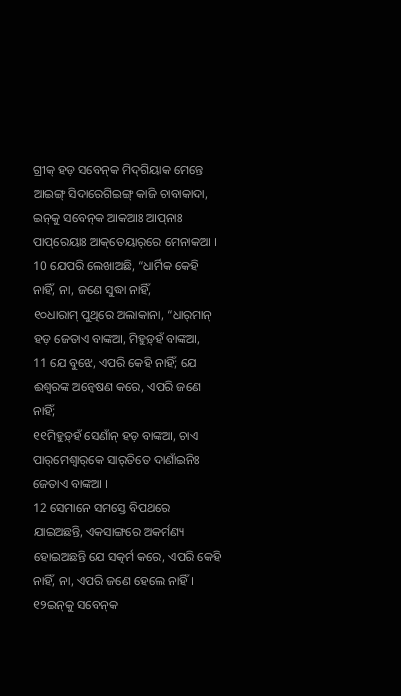ଗ୍ରୀକ୍‌ ହଡ଼ ସବେନ୍‌କ ମିଦ୍‌ଗିୟାକ ମେନ୍ତେ ଆଇଙ୍ଗ୍‌ ସିଦାରେଗିଇଙ୍ଗ୍‌ କାଜି ଚାବାକାଦା, ଇନ୍‌କୁ ସବେନ୍‌କ ଆକଆଃ ଆପ୍‌ନାଃ ପାପ୍‌ରେୟାଃ ଆକ୍‌ତେୟାର୍‌ରେ ମେନାକଆ ।
10 ଯେପରି ଲେଖାଅଛି, “ଧାର୍ମିକ କେହି ନାହିଁ, ନା, ଜଣେ ସୁଦ୍ଧା ନାହିଁ,
୧୦ଧାରାମ୍‌ ପୁଥିରେ ଅଲାକାନା, “ଧାର୍‌ମାନ୍ ହଡ଼ ଜେତାଏ ବାଙ୍କଆ, ମିହୁଡ଼୍‌ହଁ ବାଙ୍କଆ,
11 ଯେ ବୁଝେ, ଏପରି କେହି ନାହିଁ; ଯେ ଈଶ୍ବରଙ୍କ ଅନ୍ୱେଷଣ କରେ, ଏପରି ଜଣେ ନାହିଁ;
୧୧ମିହୁଡ଼୍‌ହଁ ସେଣାଁନ୍‌ ହଡ଼ ବାଙ୍କଆ, ଚାଏ ପାର୍‌ମେଶ୍ୱାର୍‌କେ ସାର୍‌ତିତେ ଦାଣାଁଇନିଃ ଜେତାଏ ବାଙ୍କଆ ।
12 ସେମାନେ ସମସ୍ତେ ବିପଥରେ ଯାଇଅଛନ୍ତି, ଏକସାଙ୍ଗରେ ଅକର୍ମଣ୍ୟ ହୋଇଅଛନ୍ତି ଯେ ସତ୍କର୍ମ କରେ, ଏପରି କେହି ନାହିଁ, ନା, ଏପରି ଜଣେ ହେଲେ ନାହିଁ।
୧୨ଇନ୍‌କୁ ସବେନ୍‌କ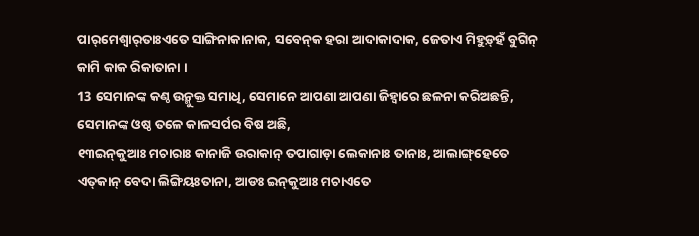ପାର୍‌ମେଶ୍ୱାର୍‌ତାଃଏତେ ସାଙ୍ଗିନାକାନାକ, ସବେନ୍‌କ ହରା ଆଦାକାଦାକ, ଜେତାଏ ମିହୁଡ଼୍‌ହଁ ବୁଗିନ୍‌ କାମି କାକ ରିକାତାନା ।
13 ସେମାନଙ୍କ କଣ୍ଠ ଉନ୍ମୁକ୍ତ ସମାଧି, ସେମାନେ ଆପଣା ଆପଣା ଜିହ୍ୱାରେ ଛଳନା କରିଅଛନ୍ତି, ସେମାନଙ୍କ ଓଷ୍ଠ ତଳେ କାଳସର୍ପର ବିଷ ଅଛି,
୧୩ଇନ୍‌କୁଆଃ ମଚାରାଃ କାନାଜି ଉରାକାନ୍‌ ତପାଗାଡ଼ା ଲେକାନାଃ ତାନାଃ, ଆଲାଙ୍ଗ୍‌ହେତେ ଏତ୍‌କାନ୍‌ ବେଦା ଲିଙ୍ଗିୟଃତାନା, ଆଡଃ ଇନ୍‌କୁଆଃ ମଚାଏତେ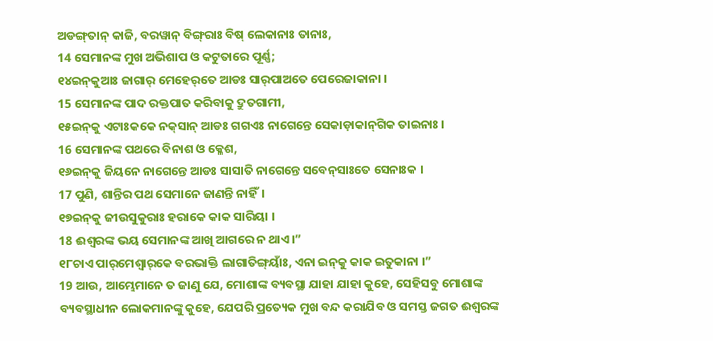ଅଡଙ୍ଗ୍‌ତାନ୍‌ କାଜି, ବରୱାନ୍‌ ବିଙ୍ଗ୍‌ରାଃ ବିଷ୍‌ ଲେକାନାଃ ତାନାଃ,
14 ସେମାନଙ୍କ ମୁଖ ଅଭିଶାପ ଓ କଟୁତାରେ ପୂର୍ଣ୍ଣ;
୧୪ଇନ୍‌କୁଆଃ ଜାଗାର୍‌ ମେହେର୍‌ତେ ଆଡଃ ସାର୍‌ପାଅତେ ପେରେଜାକାନା ।
15 ସେମାନଙ୍କ ପାଦ ରକ୍ତପାତ କରିବାକୁ ଦ୍ରୁତଗାମୀ,
୧୫ଇନ୍‌କୁ ଏଟାଃକକେ ନକ୍‌ସାନ୍‌ ଆଡଃ ଗଗଏଃ ନାଗେନ୍ତେ ସେକାଡ଼ାକାନ୍‌ଗିକ ତାଇନାଃ ।
16 ସେମାନଙ୍କ ପଥରେ ବିନାଶ ଓ କ୍ଳେଶ,
୧୬ଇନ୍‌କୁ ଜିୟନେ ନାଗେନ୍ତେ ଆଡଃ ସାସାତି ନାଗେନ୍ତେ ସବେନ୍‌ସାଃତେ ସେନାଃକ ।
17 ପୁଣି, ଶାନ୍ତିର ପଥ ସେମାନେ ଜାଣନ୍ତି ନାହିଁ।
୧୭ଇନ୍‌କୁ ଜୀଉସୁକୁରାଃ ହରାକେ କାକ ସାରିୟା ।
18 ଈଶ୍ବରଙ୍କ ଭୟ ସେମାନଙ୍କ ଆଖି ଆଗରେ ନ ଥାଏ।”
୧୮ଚାଏ ପାର୍‌ମେଶ୍ୱାର୍‌କେ ବରଭାକ୍ତି ଲାଗାତିଙ୍ଗ୍‌ୟାଁଃ, ଏନା ଇନ୍‌କୁ କାକ ଇତୁକାନା ।”
19 ଆଉ, ଆମ୍ଭେମାନେ ତ ଜାଣୁ ଯେ, ମୋଶାଙ୍କ ବ୍ୟବସ୍ଥା ଯାହା ଯାହା କୁହେ, ସେହିସବୁ ମୋଶାଙ୍କ ବ୍ୟବସ୍ଥାଧୀନ ଲୋକମାନଙ୍କୁ କୁହେ, ଯେପରି ପ୍ରତ୍ୟେକ ମୁଖ ବନ୍ଦ କରାଯିବ ଓ ସମସ୍ତ ଜଗତ ଈଶ୍ବରଙ୍କ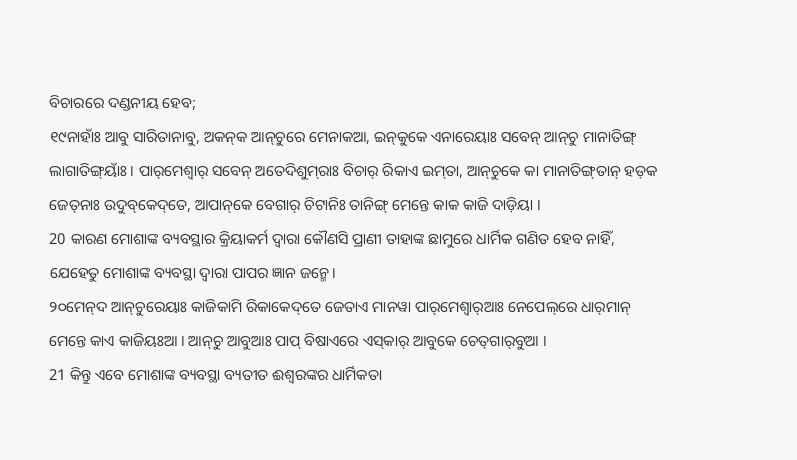ବିଚାରରେ ଦଣ୍ଡନୀୟ ହେବ;
୧୯ନାହାଁଃ ଆବୁ ସାରିତାନାବୁ, ଅକନ୍‌କ ଆନ୍‌ଚୁରେ ମେନାକଆ, ଇନ୍‌କୁକେ ଏନାରେୟାଃ ସବେନ୍‌ ଆନ୍‌ଚୁ ମାନାତିଙ୍ଗ୍‌ ଲାଗାତିଙ୍ଗ୍‌ୟାଁଃ । ପାର୍‌ମେଶ୍ୱାର୍‌ ସବେନ୍‌ ଅତେଦିଶୁମ୍‌ରାଃ ବିଚାର୍‌ ରିକାଏ ଇମ୍‌ତା, ଆନ୍‌ଚୁକେ କା ମାନାତିଙ୍ଗ୍‌ତାନ୍‌ ହଡ଼କ ଜେତ୍‌ନାଃ ଉଦୁବ୍‌କେଦ୍‌ତେ, ଆପାନ୍‌କେ ବେଗାର୍‌ ଚିଟାନିଃ ତାନିଙ୍ଗ୍‌ ମେନ୍ତେ କାକ କାଜି ଦାଡ଼ିୟା ।
20 କାରଣ ମୋଶାଙ୍କ ବ୍ୟବସ୍ଥାର କ୍ରିୟାକର୍ମ ଦ୍ୱାରା କୌଣସି ପ୍ରାଣୀ ତାହାଙ୍କ ଛାମୁରେ ଧାର୍ମିକ ଗଣିତ ହେବ ନାହିଁ, ଯେହେତୁ ମୋଶାଙ୍କ ବ୍ୟବସ୍ଥା ଦ୍ୱାରା ପାପର ଜ୍ଞାନ ଜନ୍ମେ।
୨୦ମେନ୍‌ଦ ଆନ୍‌ଚୁରେୟାଃ କାଜିକାମି ରିକାକେଦ୍‌ତେ ଜେତାଏ ମାନୱା ପାର୍‌ମେଶ୍ୱାର୍‌ଆଃ ନେପେଲ୍‌ରେ ଧାର୍‌ମାନ୍‌ ମେନ୍ତେ କାଏ କାଜିୟଃଆ । ଆନ୍‌ଚୁ ଆବୁଆଃ ପାପ୍‌ ବିଷାଏରେ ଏସ୍‌କାର୍‌ ଆବୁକେ ଚେତ୍‌ଗାର୍‌ବୁଆ ।
21 କିନ୍ତୁ ଏବେ ମୋଶାଙ୍କ ବ୍ୟବସ୍ଥା ବ୍ୟତୀତ ଈଶ୍ବରଙ୍କର ଧାର୍ମିକତା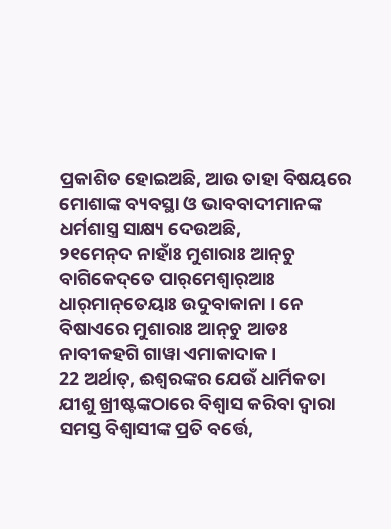ପ୍ରକାଶିତ ହୋଇଅଛି, ଆଉ ତାହା ବିଷୟରେ ମୋଶାଙ୍କ ବ୍ୟବସ୍ଥା ଓ ଭାବବାଦୀମାନଙ୍କ ଧର୍ମଶାସ୍ତ୍ର ସାକ୍ଷ୍ୟ ଦେଉଅଛି,
୨୧ମେନ୍‌ଦ ନାହାଁଃ ମୁଶାରାଃ ଆନ୍‌ଚୁ ବାଗିକେଦ୍‌ତେ ପାର୍‌ମେଶ୍ୱାର୍‌ଆଃ ଧାର୍‌ମାନ୍‌ତେୟାଃ ଉଦୁବାକାନା । ନେ ବିଷାଏରେ ମୁଶାରାଃ ଆନ୍‌ଚୁ ଆଡଃ ନାବୀକହଗି ଗାୱା ଏମାକାଦାକ ।
22 ଅର୍ଥାତ୍‍, ଈଶ୍ବରଙ୍କର ଯେଉଁ ଧାର୍ମିକତା ଯୀଶୁ ଖ୍ରୀଷ୍ଟଙ୍କଠାରେ ବିଶ୍ୱାସ କରିବା ଦ୍ୱାରା ସମସ୍ତ ବିଶ୍ୱାସୀଙ୍କ ପ୍ରତି ବର୍ତ୍ତେ,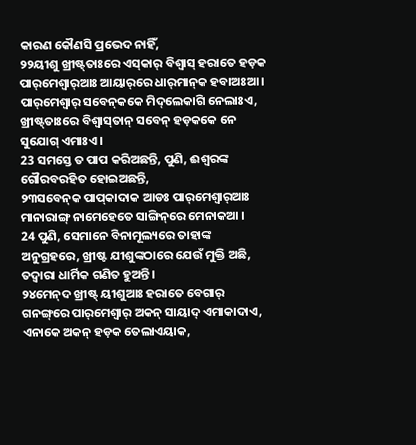କାରଣ କୌଣସି ପ୍ରଭେଦ ନାହିଁ,
୨୨ୟୀଶୁ ଖ୍ରୀଷ୍ଟ୍‌ତାଃରେ ଏସ୍‌କାର୍‌ ବିଶ୍ୱାସ୍‌ ହରାତେ ହଡ଼କ ପାର୍‌ମେଶ୍ୱାର୍‌ଆଃ ଆୟାର୍‌ରେ ଧାର୍‌ମାନ୍‌କ ହବାଅଃଆ । ପାର୍‌ମେଶ୍ୱାର୍‌ ସବେନ୍‌କକେ ମିଦ୍‌ଲେକାଗି ନେଲାଃଏ, ଖ୍ରୀଷ୍ଟ୍‌ତାଃରେ ବିଶ୍ୱାସ୍‌ତାନ୍‌ ସବେନ୍‌ ହଡ଼କକେ ନେ ସୁଯୋଗ୍‌ ଏମାଃଏ ।
23 ସମସ୍ତେ ତ ପାପ କରିଅଛନ୍ତି, ପୁଣି, ଈଶ୍ବରଙ୍କ ଗୌରବରହିତ ହୋଇଅଛନ୍ତି,
୨୩ସବେନ୍‌କ ପାପ୍‌କାଦାକ ଆଡଃ ପାର୍‌ମେଶ୍ୱାର୍‌ଆଃ ମାନାରାଙ୍ଗ୍‌ ନାମେହେତେ ସାଙ୍ଗିନ୍‌ରେ ମେନାକଆ ।
24 ପୁଣି, ସେମାନେ ବିନାମୂଲ୍ୟରେ ତାହାଙ୍କ ଅନୁଗ୍ରହରେ, ଖ୍ରୀଷ୍ଟ ଯୀଶୁଙ୍କଠାରେ ଯେଉଁ ମୁକ୍ତି ଅଛି, ତଦ୍ୱାରା ଧାର୍ମିକ ଗଣିତ ହୁଅନ୍ତି।
୨୪ମେନ୍‌ଦ ଖ୍ରୀଷ୍ଟ୍‌ ୟୀଶୁଆଃ ହରାତେ ବେଗାର୍‌ ଗନଙ୍ଗ୍‌ରେ ପାର୍‌ମେଶ୍ୱାର୍‌ ଅକନ୍‌ ସାୟାଦ୍‌ ଏମାକାଦାଏ, ଏନାକେ ଅକନ୍‌ ହଡ଼କ ତେଲାଏୟାକ,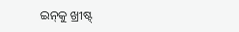ଇନ୍‌କୁ ଖ୍ରୀଷ୍ଟ୍‌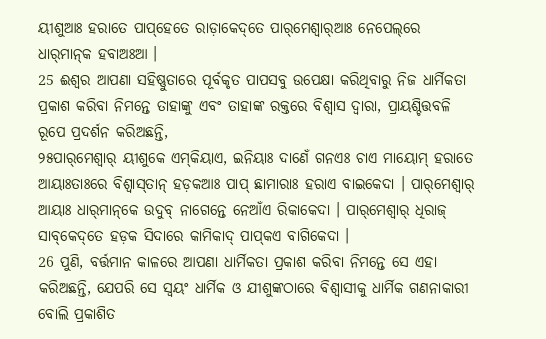ୟୀଶୁଆଃ ହରାତେ ପାପ୍‌ହେତେ ରାଡ଼ାକେଦ୍‌ତେ ପାର୍‌ମେଶ୍ୱାର୍‌ଆଃ ନେପେଲ୍‌ରେ ଧାର୍‌ମାନ୍‌କ ହବାଅଃଆ ।
25 ଈଶ୍ବର ଆପଣା ସହିଷ୍ଣୁତାରେ ପୂର୍ବକୃତ ପାପସବୁ ଉପେକ୍ଷା କରିଥିବାରୁ ନିଜ ଧାର୍ମିକତା ପ୍ରକାଶ କରିବା ନିମନ୍ତେ ତାହାଙ୍କୁ ଏବଂ ତାହାଙ୍କ ରକ୍ତରେ ବିଶ୍ୱାସ ଦ୍ୱାରା, ପ୍ରାୟଶ୍ଚିତ୍ତବଳି ରୂପେ ପ୍ରଦର୍ଶନ କରିଅଛନ୍ତି,
୨୫ପାର୍‌ମେଶ୍ୱାର୍‌ ୟୀଶୁକେ ଏମ୍‌କିୟାଏ, ଇନିୟାଃ ଦାଣେଁ ଗନଏଃ ଚାଏ ମାୟୋମ୍‌ ହରାତେ ଆୟାଃତାଃରେ ବିଶ୍ୱାସ୍‌ତାନ୍‌ ହଡ଼କଆଃ ପାପ୍‌ ଛାମାରାଃ ହରାଏ ବାଇକେଦା । ପାର୍‌ମେଶ୍ୱାର୍‌ ଆୟାଃ ଧାର୍‌ମାନ୍‌କେ ଉଦୁବ୍‌ ନାଗେନ୍ତେ ନେଆଁଏ ରିକାକେଦା । ପାର୍‌ମେଶ୍ୱାର୍‌ ଧିରାଜ୍‌ ସାବ୍‌କେଦ୍‌ତେ ହଡ଼କ ସିଦାରେ କାମିକାଦ୍‌ ପାପ୍‌କଏ ବାଗିକେଦା ।
26 ପୁଣି, ବର୍ତ୍ତମାନ କାଳରେ ଆପଣା ଧାର୍ମିକତା ପ୍ରକାଶ କରିବା ନିମନ୍ତେ ସେ ଏହା କରିଅଛନ୍ତି, ଯେପରି ସେ ସ୍ୱୟଂ ଧାର୍ମିକ ଓ ଯୀଶୁଙ୍କଠାରେ ବିଶ୍ୱାସୀକୁ ଧାର୍ମିକ ଗଣନାକାରୀ ବୋଲି ପ୍ରକାଶିତ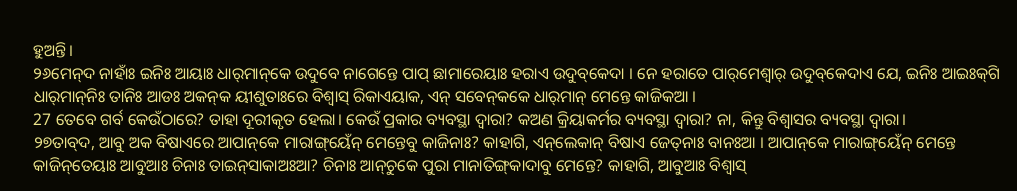ହୁଅନ୍ତି।
୨୬ମେନ୍‌ଦ ନାହାଁଃ ଇନିଃ ଆୟାଃ ଧାର୍‌ମାନ୍‌କେ ଉଦୁବେ ନାଗେନ୍ତେ ପାପ୍‌ ଛାମାରେୟାଃ ହରାଏ ଉଦୁବ୍‌କେଦା । ନେ ହରାତେ ପାର୍‌ମେଶ୍ୱାର୍‌ ଉଦୁବ୍‌କେଦାଏ ଯେ, ଇନିଃ ଆଇଃକ୍‌ଗି ଧାର୍‌ମାନ୍‌ନିଃ ତାନିଃ ଆଡଃ ଅକନ୍‌କ ୟୀଶୁତାଃରେ ବିଶ୍ୱାସ୍‌ ରିକାଏୟାକ, ଏନ୍‌ ସବେନ୍‌କକେ ଧାର୍‌ମାନ୍‌ ମେନ୍ତେ କାଜିକଆ ।
27 ତେବେ ଗର୍ବ କେଉଁଠାରେ? ତାହା ଦୂରୀକୃତ ହେଲା। କେଉଁ ପ୍ରକାର ବ୍ୟବସ୍ଥା ଦ୍ୱାରା? କଅଣ କ୍ରିୟାକର୍ମର ବ୍ୟବସ୍ଥା ଦ୍ୱାରା? ନା, କିନ୍ତୁ ବିଶ୍ୱାସର ବ୍ୟବସ୍ଥା ଦ୍ୱାରା।
୨୭ତାବ୍‌ଦ, ଆବୁ ଅକ ବିଷାଏରେ ଆପାନ୍‌କେ ମାରାଙ୍ଗ୍‌ୟେଁନ୍‌ ମେନ୍ତେବୁ କାଜିନାଃ? କାହାଗି, ଏନ୍‌ଲେକାନ୍‌ ବିଷାଏ ଜେତ୍‌ନାଃ ବାନଃଆ । ଆପାନ୍‌କେ ମାରାଙ୍ଗ୍‌ୟେଁନ୍‌ ମେନ୍ତେ କାଜିନ୍‌ତେୟାଃ ଆବୁଆଃ ଚିନାଃ ତାଇନ୍‌ସାକାଅଃଆ? ଚିନାଃ ଆନ୍‌ଚୁକେ ପୁରା ମାନାତିଙ୍ଗ୍‌କାଦାବୁ ମେନ୍ତେ? କାହାଗି, ଆବୁଆଃ ବିଶ୍ୱାସ୍‌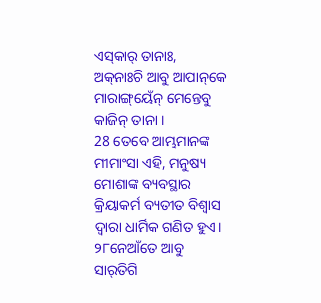ଏସ୍‌କାର୍‌ ତାନାଃ, ଅକ୍‌ନାଃଚି ଆବୁ ଆପାନ୍‌କେ ମାରାଙ୍ଗ୍‌ୟେଁନ୍‌ ମେନ୍ତେବୁ କାଜିନ୍‌ ତାନା ।
28 ତେବେ ଆମ୍ଭମାନଙ୍କ ମୀମାଂସା ଏହି, ମନୁଷ୍ୟ ମୋଶାଙ୍କ ବ୍ୟବସ୍ଥାର କ୍ରିୟାକର୍ମ ବ୍ୟତୀତ ବିଶ୍ୱାସ ଦ୍ୱାରା ଧାର୍ମିକ ଗଣିତ ହୁଏ।
୨୮ନେଆଁତେ ଆବୁ ସାର୍‌ତିଗି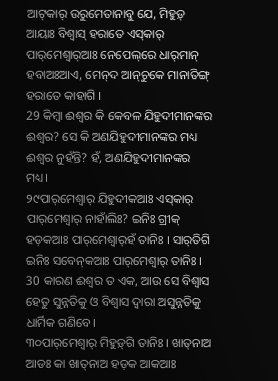ଆଟ୍‌କାର୍‌ ଉରୁମେତାନାବୁ ଯେ, ମିହୁଡ଼୍‌ ଆୟାଃ ବିଶ୍ୱାସ୍‌ ହରାତେ ଏସ୍‌କାର୍‌ ପାର୍‌ମେଶ୍ୱାର୍‌ଆଃ ନେପେଲ୍‌ରେ ଧାର୍‌ମାନ୍‌ ହବାଅଃଆଏ, ମେନ୍‌ଦ ଆନ୍‌ଚୁକେ ମାନାତିଙ୍ଗ୍‌ ହରାତେ କାହାଗି ।
29 କିମ୍ବା ଈଶ୍ବର କି କେବଳ ଯିହୁଦୀମାନଙ୍କର ଈଶ୍ବର? ସେ କି ଅଣଯିହୁଦୀମାନଙ୍କର ମଧ୍ୟ ଈଶ୍ବର ନୁହଁନ୍ତି? ହଁ, ଅଣଯିହୁଦୀମାନଙ୍କର ମଧ୍ୟ।
୨୯ପାର୍‌ମେଶ୍ୱାର୍‌ ଯିହୁଦୀକଆଃ ଏସ୍‌କାର୍‌ ପାର୍‌ମେଶ୍ୱାର୍‌ ନାହାଁଲିଃ? ଇନିଃ ଗ୍ରୀକ୍‌ ହଡ଼କଆଃ ପାର୍‌ମେଶ୍ୱାର୍‌ହଁ ତାନିଃ । ସାର୍‌ତିଗି ଇନିଃ ସବେନ୍‌କଆଃ ପାର୍‌ମେଶ୍ୱାର୍‌ ତାନିଃ ।
30 କାରଣ ଈଶ୍ବର ତ ଏକ, ଆଉ ସେ ବିଶ୍ୱାସ ହେତୁ ସୁନ୍ନତିକୁ ଓ ବିଶ୍ୱାସ ଦ୍ୱାରା ଅସୁନ୍ନତିକୁ ଧାର୍ମିକ ଗଣିବେ।
୩୦ପାର୍‌ମେଶ୍ୱାର୍‌ ମିହୁଡ଼୍‌ଗି ତାନିଃ । ଖାତ୍‌ନାଅ ଆଡଃ କା ଖାତ୍‌ନାଅ ହଡ଼କ ଆକଆଃ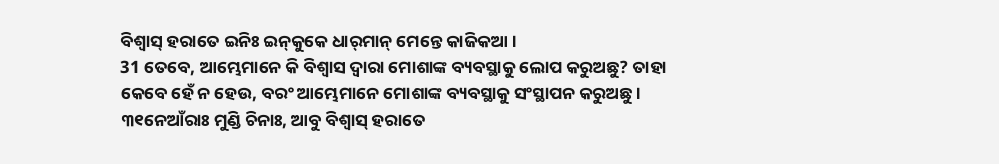ବିଶ୍ୱାସ୍‌ ହରାତେ ଇନିଃ ଇନ୍‌କୁକେ ଧାର୍‌ମାନ୍‌ ମେନ୍ତେ କାଜିକଆ ।
31 ତେବେ, ଆମ୍ଭେମାନେ କି ବିଶ୍ୱାସ ଦ୍ୱାରା ମୋଶାଙ୍କ ବ୍ୟବସ୍ଥାକୁ ଲୋପ କରୁଅଛୁ? ତାହା କେବେ ହେଁ ନ ହେଉ, ବରଂ ଆମ୍ଭେମାନେ ମୋଶାଙ୍କ ବ୍ୟବସ୍ଥାକୁ ସଂସ୍ଥାପନ କରୁଅଛୁ।
୩୧ନେଆଁରାଃ ମୁଣ୍ଡି ଚିନାଃ, ଆବୁ ବିଶ୍ୱାସ୍‌ ହରାତେ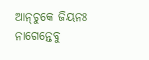ଆନ୍‌ଚୁକେ ଜିୟନଃ ନାଗେନ୍ତେବୁ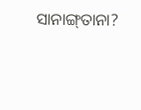ସାନାଙ୍ଗ୍‌ତାନା?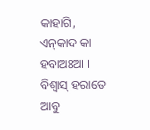କାହାଗି, ଏନ୍‌କାଦ କା ହବାଅଃଆ । ବିଶ୍ୱାସ୍‌ ହରାତେ ଆବୁ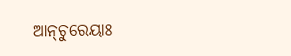ଆନ୍‌ଚୁରେୟାଃ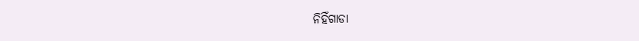ନିହିଁଗାଡା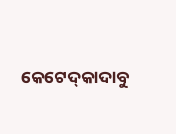କେଟେଦ୍‌କାଦାବୁ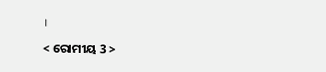।

< ରୋମୀୟ 3 >